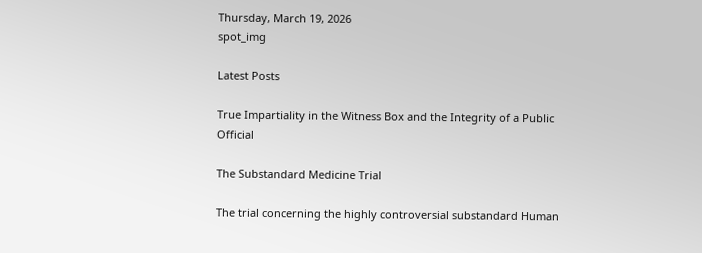Thursday, March 19, 2026
spot_img

Latest Posts

True Impartiality in the Witness Box and the Integrity of a Public Official

The Substandard Medicine Trial

The trial concerning the highly controversial substandard Human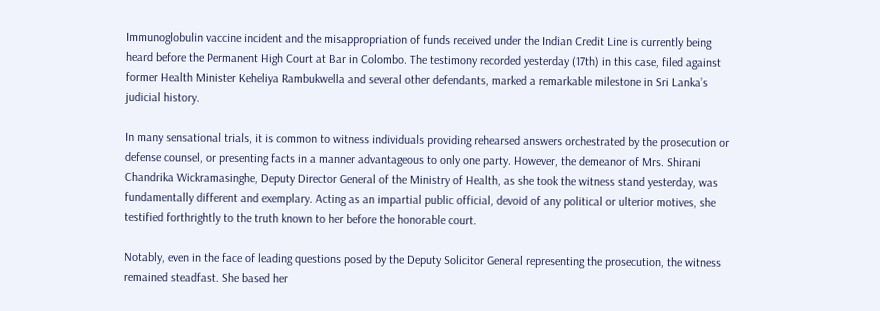Immunoglobulin vaccine incident and the misappropriation of funds received under the Indian Credit Line is currently being heard before the Permanent High Court at Bar in Colombo. The testimony recorded yesterday (17th) in this case, filed against former Health Minister Keheliya Rambukwella and several other defendants, marked a remarkable milestone in Sri Lanka’s judicial history.

In many sensational trials, it is common to witness individuals providing rehearsed answers orchestrated by the prosecution or defense counsel, or presenting facts in a manner advantageous to only one party. However, the demeanor of Mrs. Shirani Chandrika Wickramasinghe, Deputy Director General of the Ministry of Health, as she took the witness stand yesterday, was fundamentally different and exemplary. Acting as an impartial public official, devoid of any political or ulterior motives, she testified forthrightly to the truth known to her before the honorable court.

Notably, even in the face of leading questions posed by the Deputy Solicitor General representing the prosecution, the witness remained steadfast. She based her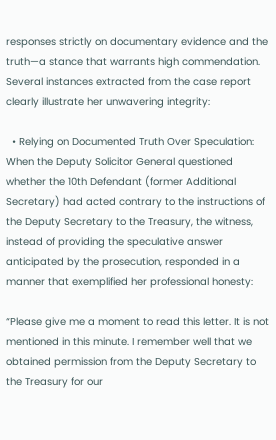responses strictly on documentary evidence and the truth—a stance that warrants high commendation. Several instances extracted from the case report clearly illustrate her unwavering integrity:

  • Relying on Documented Truth Over Speculation: When the Deputy Solicitor General questioned whether the 10th Defendant (former Additional Secretary) had acted contrary to the instructions of the Deputy Secretary to the Treasury, the witness, instead of providing the speculative answer anticipated by the prosecution, responded in a manner that exemplified her professional honesty:

“Please give me a moment to read this letter. It is not mentioned in this minute. I remember well that we obtained permission from the Deputy Secretary to the Treasury for our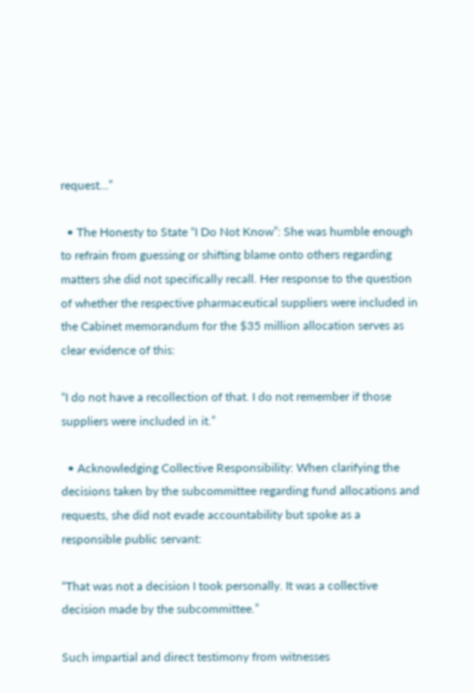request…”

  • The Honesty to State “I Do Not Know”: She was humble enough to refrain from guessing or shifting blame onto others regarding matters she did not specifically recall. Her response to the question of whether the respective pharmaceutical suppliers were included in the Cabinet memorandum for the $35 million allocation serves as clear evidence of this:

“I do not have a recollection of that. I do not remember if those suppliers were included in it.”

  • Acknowledging Collective Responsibility: When clarifying the decisions taken by the subcommittee regarding fund allocations and requests, she did not evade accountability but spoke as a responsible public servant:

“That was not a decision I took personally. It was a collective decision made by the subcommittee.”

Such impartial and direct testimony from witnesses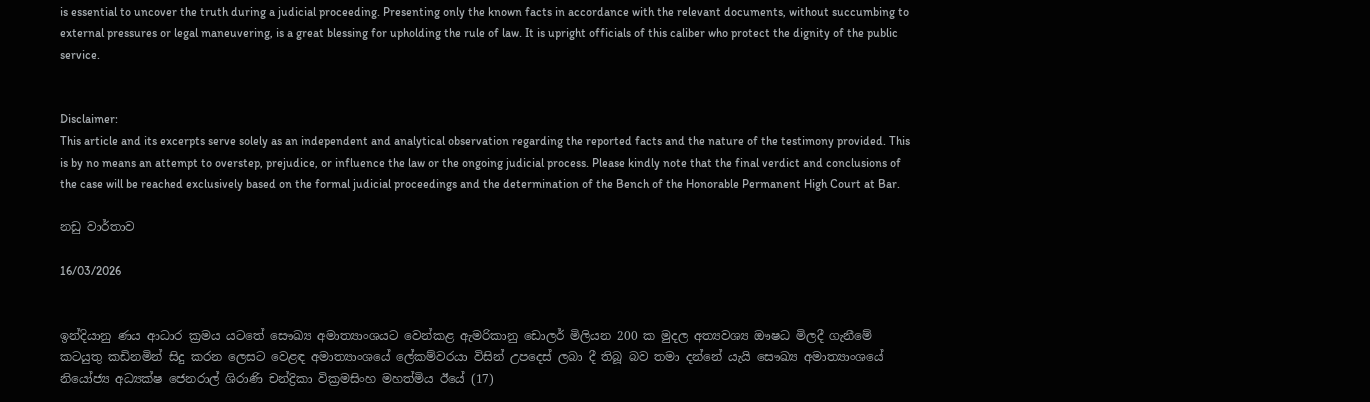is essential to uncover the truth during a judicial proceeding. Presenting only the known facts in accordance with the relevant documents, without succumbing to external pressures or legal maneuvering, is a great blessing for upholding the rule of law. It is upright officials of this caliber who protect the dignity of the public service.


Disclaimer:
This article and its excerpts serve solely as an independent and analytical observation regarding the reported facts and the nature of the testimony provided. This is by no means an attempt to overstep, prejudice, or influence the law or the ongoing judicial process. Please kindly note that the final verdict and conclusions of the case will be reached exclusively based on the formal judicial proceedings and the determination of the Bench of the Honorable Permanent High Court at Bar.

නඩු වාර්තාව

16/03/2026


ඉන්දියානු ණය ආධාර ක්‍රමය යටතේ සෞඛ්‍ය අමාත්‍යාංශයට වෙන්කළ ඇමරිකානු ඩොලර් මිලියන 200 ක මුදල අත්‍යවශ්‍ය ඖෂධ මිලදී ගැනීමේ කටයුතු කඩිනමින් සිදු කරන ලෙසට වෙළඳ අමාත්‍යාංශයේ ලේකම්වරයා විසින් උපදෙස් ලබා දී තිබූ බව තමා දන්නේ යැයි සෞඛ්‍ය අමාත්‍යාංශයේ නියෝජ්‍ය අධ්‍යක්ෂ ජෙනරාල් ශිරාණි චන්ද්‍රිකා වික්‍රමසිංහ මහත්මිය ඊයේ (17)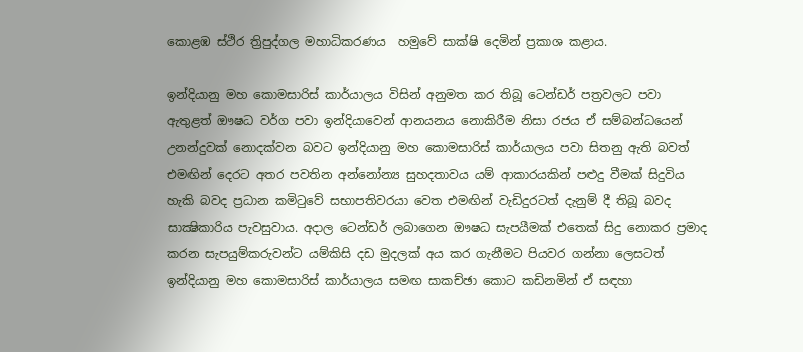කොළඹ ස්ථිර ත්‍රිපුද්ගල මහාධිකරණය  හමුවේ සාක්ෂි දෙමින් ප්‍රකාශ කළාය.

ඉන්දියානු මහ කොමසාරිස් කාර්යාලය විසින් අනුමත කර තිබූ ටෙන්ඩර් පත්‍රවලට පවා ඇතුළත් ඖෂධ වර්ග පවා ඉන්දියාවෙන් ආනයනය නොකිරීම නිසා රජය ඒ සම්බන්ධයෙන් උනන්දුවක් නොදක්වන බවට ඉන්දියානු මහ කොමසාරිස් කාර්යාලය පවා සිතනු ඇති බවත් එමඟින් දෙරට අතර පවතින අන්නෝන්‍ය සුහදතාවය යම් ආකාරයකින් පළුදු වීමක් සිදුවිය හැකි බවද ප්‍රධාන කමිටුවේ සභාපතිවරයා වෙත එමඟින් වැඩිදුරටත් දැනුම් දී තිබූ බවද සාක්‍ෂිකාරිය පැවසුවාය. අදාල ටෙන්ඩර් ලබාගෙන ඖෂධ සැපයීමක් එතෙක් සිදු නොකර ප්‍රමාද කරන සැපයුම්කරුවන්ට යම්කිසි දඩ මුදලක් අය කර ගැනීමට පියවර ගන්නා ලෙසටත් ඉන්දියානු මහ කොමසාරිස් කාර්යාලය සමඟ සාකච්ඡා කොට කඩිනමින් ඒ සඳහා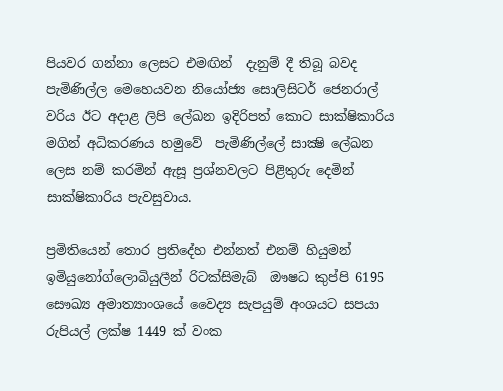පියවර ගන්නා ලෙසට එමඟින්  දැනුම් දී තිබූ බවද පැමිණිල්ල මෙහෙයවන නියෝජ්‍ය සොලිසිටර් ජෙනරාල් වරිය ඊට අදාළ ලිපි ලේඛන ඉදිරිපත් කොට සාක්ෂිකාරිය මගින් අධිකරණය හමුවේ  පැමිණිල්ලේ සාක්‍ෂි ලේඛන ලෙස නම් කරමින් ඇසූ ප්‍රශ්නවලට පිළිතුරු දෙමින් සාක්ෂිකාරිය පැවසුවාය.

ප්‍රමිතියෙන් තොර ප්‍රතිදේහ එන්නත් එනම් හියුමන් ඉමියුනෝග්ලොබියුලීන් රිටක්සිමැබ්  ඖෂධ කුප්පි 6195 සෞඛ්‍ය අමාත්‍යාංශයේ වෛද්‍ය සැපයුම් අංශයට සපයා රුපියල් ලක්ෂ 1449 ක් වංක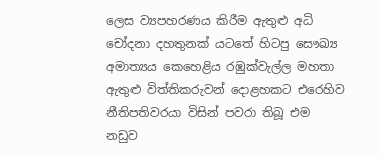ලෙස ව්‍යපහරණය කිරීම ඇතුළු අධි චෝදනා දහතුනක් යටතේ හිටපු සෞඛ්‍ය අමාත්‍යය කෙහෙළිය රඹුක්වැල්ල මහතා ඇතුළු විත්තිකරුවන් දොළහකට එරෙහිව නීතිපතිවරයා විසින් පවරා තිබූ එම නඩුව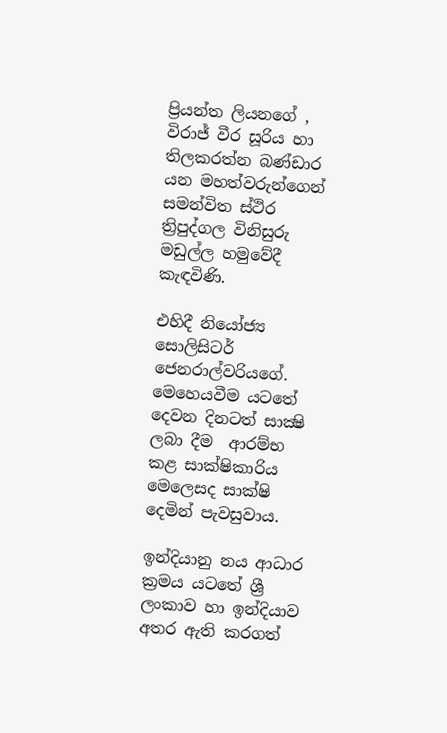ප්‍රියන්ත ලියනගේ , විරාජ් වීර සූරිය හා තිලකරත්න බණ්ඩාර යන මහත්වරුන්ගෙන් සමන්විත ස්ථිර ත්‍රිපුද්ගල විනිසුරු මඩුල්ල හමුවේදී කැඳවිණි.

එහිදී නියෝජ්‍ය සොලිසිටර් ජෙනරාල්වරියගේ. මෙහෙයවීම යටතේ දෙවන දිනටත් සාක්‍ෂි ලබා දීම  ආරම්භ කළ සාක්ෂිකාරිය මෙලෙසද සාක්ෂි දෙමින් පැවසුවාය.

ඉන්දියානු නය ආධාර ක්‍රමය යටතේ ශ්‍රී ලංකාව හා ඉන්දියාව අතර ඇති කරගත්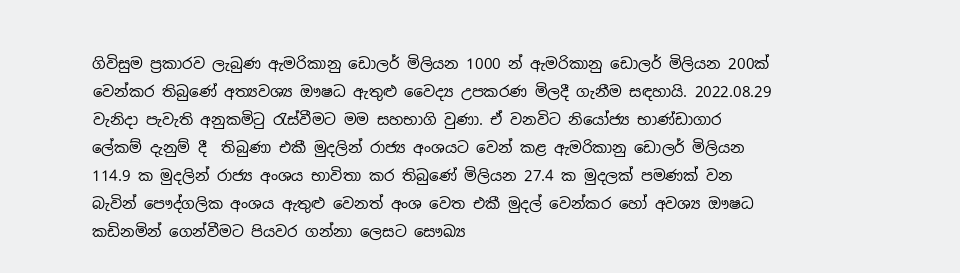ගිවිසුම ප්‍රකාරව ලැබුණ ඇමරිකානු ඩොලර් මිලියන 1000 න් ඇමරිකානු ඩොලර් මිලියන 200ක් වෙන්කර තිබුණේ අත්‍යවශ්‍ය ඖෂධ ඇතුළු වෛද්‍ය උපකරණ මිලදී ගැනීම සඳහායි. 2022.08.29 වැනිදා පැවැති අනුකමිටු රැස්වීමට මම සහභාගි වුණා. ඒ වනවිට නියෝජ්‍ය භාණ්ඩාගාර ලේකම් දැනුම් දී  තිබුණා එකී මුදලින් රාජ්‍ය අංශයට වෙන් කළ ඇමරිකානු ඩොලර් මිලියන 114.9 ක මුදලින් රාජ්‍ය අංශය භාවිතා කර තිබුණේ මිලියන 27.4 ක මුදලක් පමණක් වන බැවින් පෞද්ගලික අංශය ඇතුළු වෙනත් අංශ වෙත එකී මුදල් වෙන්කර හෝ අවශ්‍ය ඖෂධ කඩිනමින් ගෙන්වීමට පියවර ගන්නා ලෙසට සෞඛ්‍ය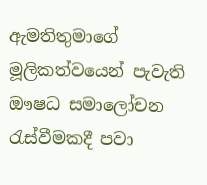ඇමතිතුමාගේ මූලිකත්වයෙන් පැවැති ඖෂධ සමාලෝචන රැස්වීමකදී පවා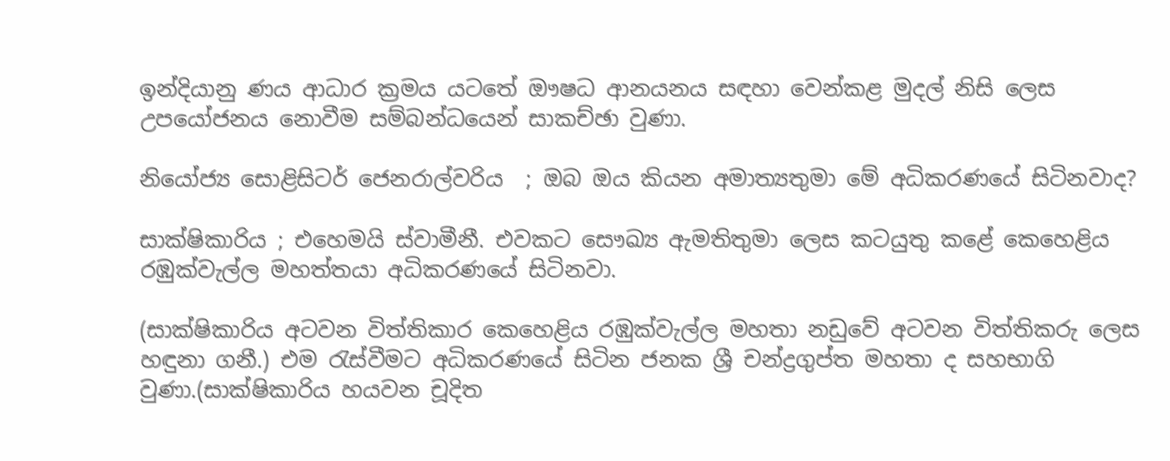ඉන්දියානු ණය ආධාර ක්‍රමය යටතේ ඖෂධ ආනයනය සඳහා වෙන්කළ මුදල් නිසි ලෙස උපයෝජනය නොවීම සම්බන්ධයෙන් සාකච්ඡා වුණා.

නියෝජ්‍ය සොළිසිටර් ජෙනරාල්වරිය  ; ඔබ ඔය කියන අමාත්‍යතුමා මේ අධිකරණයේ සිටිනවාද?

සාක්ෂිකාරිය ; එහෙමයි ස්වාමීනී. එවකට සෞඛ්‍ය ඇමතිතුමා ලෙස කටයුතු කළේ කෙහෙළිය රඹුක්වැල්ල මහත්තයා අධිකරණයේ සිටිනවා.

(සාක්ෂිකාරිය අටවන විත්තිකාර කෙහෙළිය රඹුක්වැල්ල මහතා නඩුවේ අටවන විත්තිකරු ලෙස හඳුනා ගනී.) එම රැස්වීමට අධිකරණයේ සිටින ජනක ශ්‍රී චන්ද්‍රගුප්ත මහතා ද සහභාගි වුණා.(සාක්ෂිකාරිය හයවන චූදිත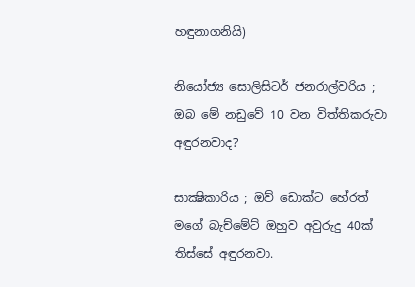හඳුනාගනියි)

නියෝජ්‍ය සොලිසිටර් ජනරාල්වරිය ; ඔබ මේ නඩුවේ 10 වන විත්තිකරුවා අඳුරනවාද?

සාක්‍ෂිකාරිය ; ඔව් ඩොක්ට හේරත් මගේ බැච්මේට් ඔහුව අවුරුදු 40ක් තිස්සේ අඳුරනවා.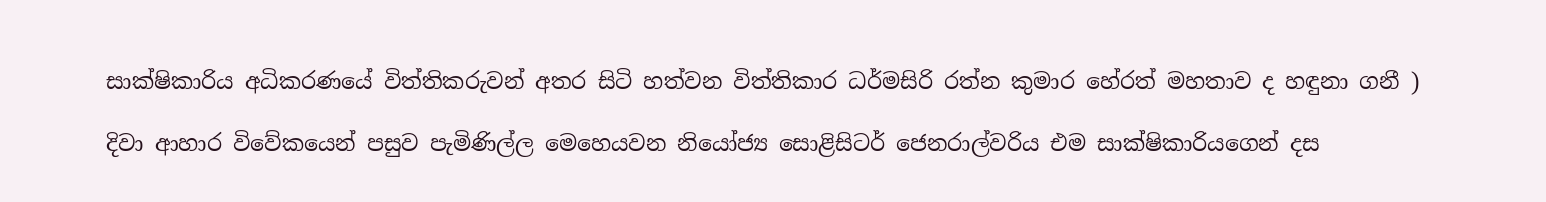සාක්ෂිකාරිය අධිකරණයේ විත්තිකරුවන් අතර සිටි හත්වන විත්තිකාර ධර්මසිරි රත්න කුමාර හේරත් මහතාව ද හඳුනා ගනී )

දිවා ආහාර විවේකයෙන් පසුව පැමිණිල්ල මෙහෙයවන නියෝජ්‍ය සොළිසිටර් ජෙනරාල්වරිය එම සාක්ෂිකාරියගෙන් දස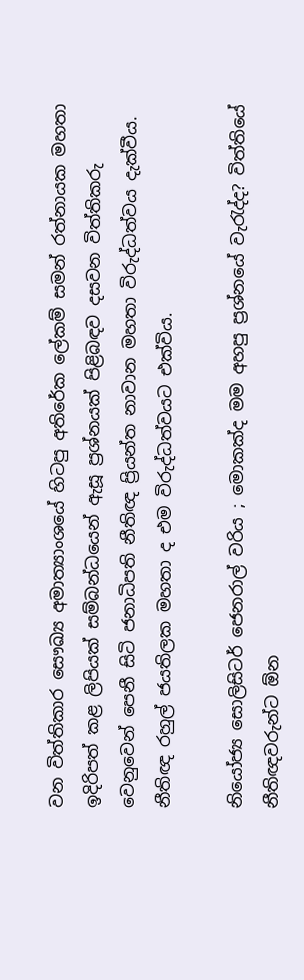වන විත්තිකාර සෞඛ්‍ය අමාත්‍යාංශයේ හිටපු අතිරේක ලේකම් සමන් රත්නායක මහතා ඉදිරිපත් කළ ලිපියක් සම්බන්ධයෙන් ඇසූ ප්‍රශ්නයක් පිළිබඳව දසවන විත්තිකරු වෙනුවෙන් පෙනී සිටි ජනාධිපති නීතිඥ ප්‍රියන්ත නාවාන මහතා විරුද්ධත්වය දැක්වීය. නීතිඥ රහුල් ජයතිලක මහතා ද එම විරුද්ධත්වයට එක්විය.

නියෝජ්‍ය සොලිසිටර් ජෙනරාල් වරිය ; මොකක්ද මම අහපු ප්‍රශ්නයේ වැරැද්ද? විත්තියේ නීතිඥවරුන්ට ඕන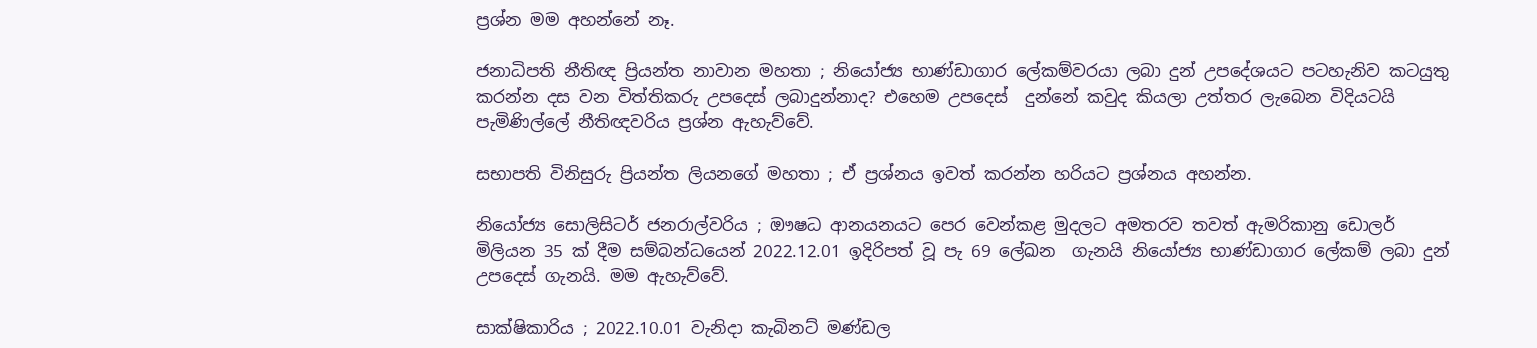ප්‍රශ්න මම අහන්නේ නෑ.

ජනාධිපති නීතිඥ ප්‍රියන්ත නාවාන මහතා ; නියෝජ්‍ය භාණ්ඩාගාර ලේකම්වරයා ලබා දුන් උපදේශයට පටහැනිව කටයුතු කරන්න දස වන විත්තිකරු උපදෙස් ලබාදුන්නාද? එහෙම උපදෙස්  දුන්නේ කවුද කියලා උත්තර ලැබෙන විදියටයි පැමිණිල්ලේ නීතිඥවරිය ප්‍රශ්න ඇහැව්වේ.

සභාපති විනිසුරු ප්‍රියන්ත ලියනගේ මහතා ; ඒ ප්‍රශ්නය ඉවත් කරන්න හරියට ප්‍රශ්නය අහන්න.

නියෝජ්‍ය සොලිසිටර් ජනරාල්වරිය ; ඖෂධ ආනයනයට පෙර වෙන්කළ මුදලට අමතරව තවත් ඇමරිකානු ඩොලර් මිලියන 35 ක් දීම සම්බන්ධයෙන් 2022.12.01 ඉදිරිපත් වූ පැ 69 ලේඛන  ගැනයි නියෝජ්‍ය භාණ්ඩාගාර ලේකම් ලබා දුන් උපදෙස් ගැනයි. මම ඇහැව්වේ.

සාක්ෂිකාරිය ; 2022.10.01 වැනිදා කැබිනට් මණ්ඩල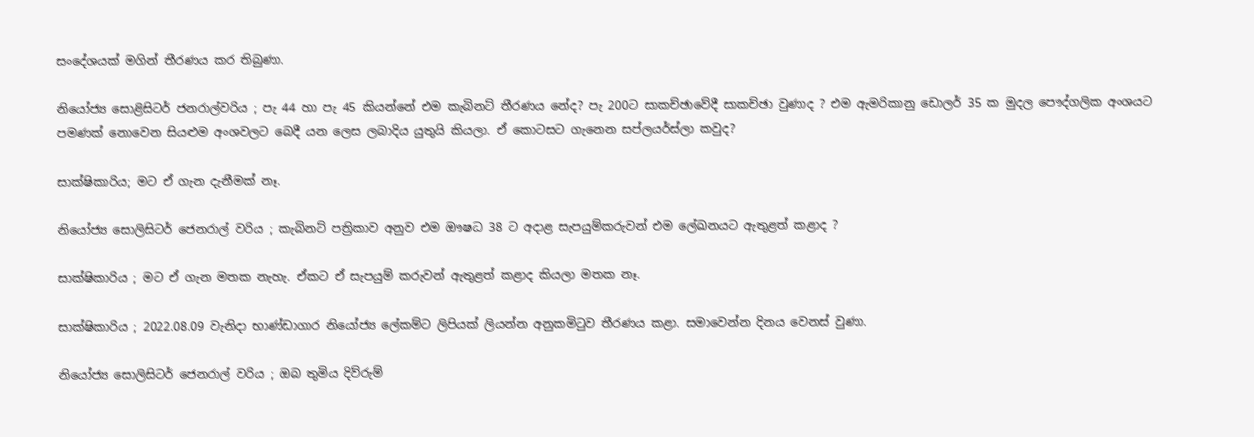සංදේශයක් මගින් තීරණය කර තිබුණා.

නියෝජ්‍ය සොළිසිටර් ජනරාල්වරිය ; පැ 44 හා පැ 45 කියන්නේ එම කැබිනට් තීරණය නේද? පැ 200ට සාකච්ඡාවේදී සාකච්ඡා වුණාද ? එම ඇමරිකානු ඩොලර් 35 ක මුදල පෞද්ගලික අංශයට පමණක් නොවෙන සියළුම අංශවලට බෙදී යන ලෙස ලබාදිය යුතුයි කියලා. ඒ කොටසට ගැනෙන සප්ලයර්ස්ලා කවුද?

සාක්ෂිකාරිය; මට ඒ ගැන දැනීමක් නෑ.

නියෝජ්‍ය සොලිසිටර් ජෙනරාල් වරිය ; කැබිනට් පත්‍රිකාව අනුව එම ඖෂධ 38 ට අදාළ සැපයුම්කරුවන් එම ලේඛනයට ඇතුළත් කළාද ?

සාක්ෂිකාරිය ; මට ඒ ගැන මතක නැහැ. ඒකට ඒ සැපයුම් කරුවන් ඇතුළත් කළාද කියලා මතක නෑ.

සාක්ෂිකාරිය ; 2022.08.09 වැනිදා භාණ්ඩාගාර නියෝජ්‍ය ලේකම්ට ලිපියක් ලියන්න අනුකමිටුව තීරණය කළා. සමාවෙන්න දිනය වෙනස් වුණා.

නියෝජ්‍ය සොලිසිටර් ජෙනරාල් වරිය ; ඔබ තුමිය දිව්රුම්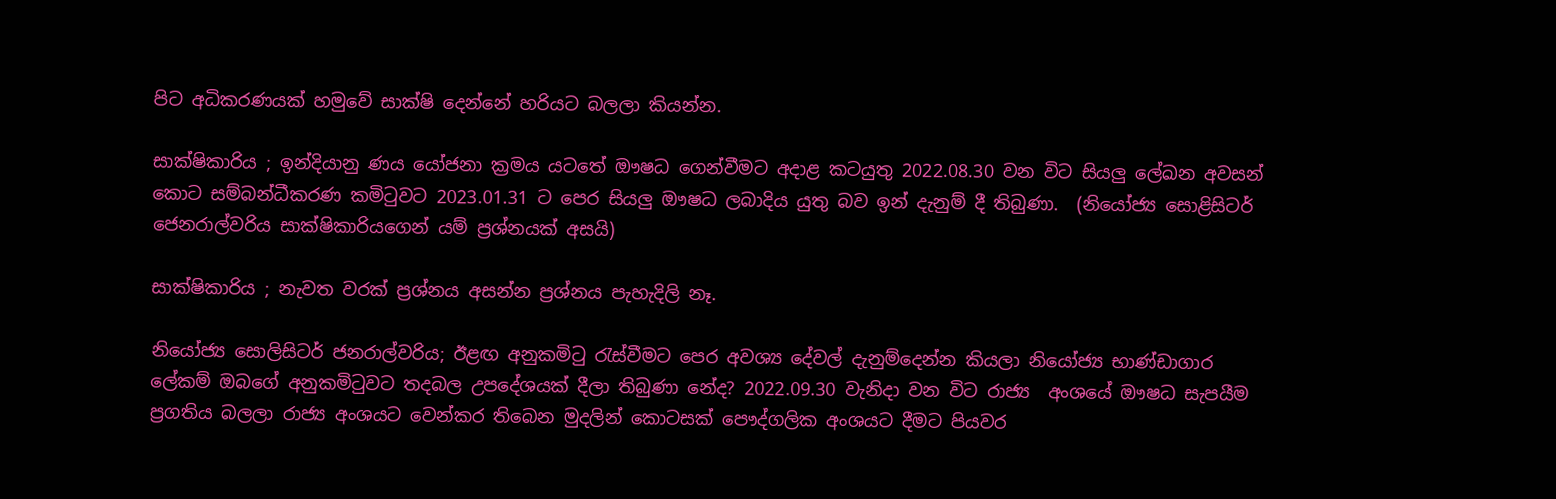පිට අධිකරණයක් හමුවේ සාක්ෂි දෙන්නේ හරියට බලලා කියන්න.

සාක්ෂිකාරිය ; ඉන්දියානු ණය යෝජනා ක්‍රමය යටතේ ඖෂධ ගෙන්වීමට අදාළ කටයුතු 2022.08.30 වන විට සියලු ලේඛන අවසන් කොට සම්බන්ධීකරණ කමිටුවට 2023.01.31 ට පෙර සියලු ඖෂධ ලබාදිය යුතු බව ඉන් දැනුම් දී තිබුණා.  (නියෝජ්‍ය සොළිසිටර් ජෙනරාල්වරිය සාක්ෂිකාරියගෙන් යම් ප්‍රශ්නයක් අසයි)

සාක්ෂිකාරිය ; නැවත වරක් ප්‍රශ්නය අසන්න ප්‍රශ්නය පැහැදිලි නෑ.

නියෝජ්‍ය සොලිසිටර් ජනරාල්වරිය; ඊළඟ අනුකමිටු රැස්වීමට පෙර අවශ්‍ය දේවල් දැනුම්දෙන්න කියලා නියෝජ්‍ය භාණ්ඩාගාර ලේකම් ඔබගේ අනුකමිටුවට තදබල උපදේශයක් දීලා තිබුණා නේද? 2022.09.30 වැනිදා වන විට රාජ්‍ය  අංශයේ ඖෂධ සැපයීම ප්‍රගතිය බලලා රාජ්‍ය අංශයට වෙන්කර තිබෙන මුදලින් කොටසක් පෞද්ගලික අංශයට දීමට පියවර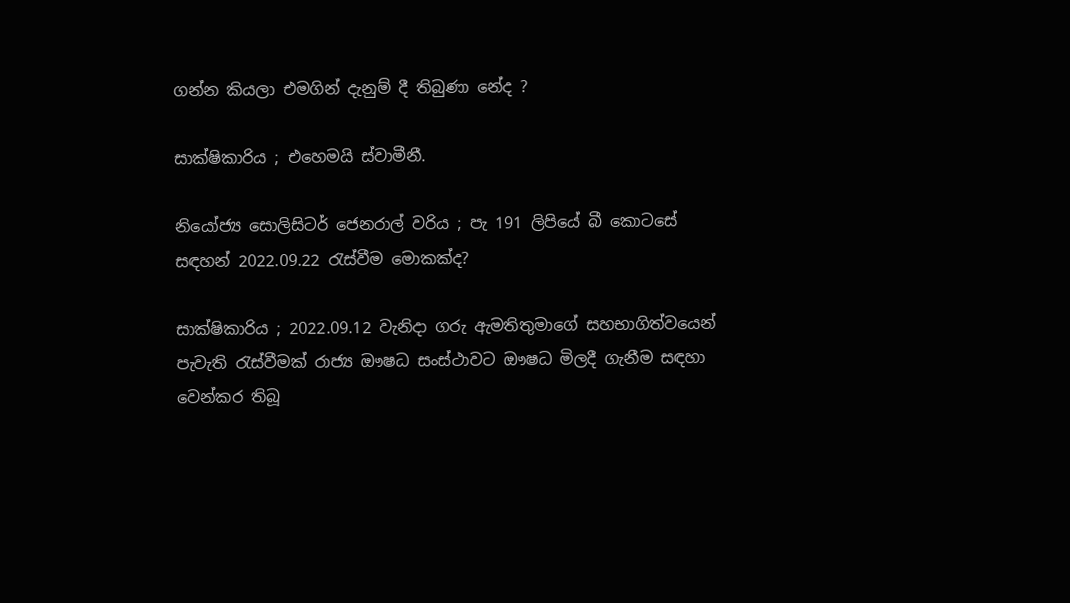ගන්න කියලා එමගින් දැනුම් දී තිබුණා නේද ?

සාක්ෂිකාරිය ; එහෙමයි ස්වාමීනී.

නියෝජ්‍ය සොලිසිටර් ජෙනරාල් වරිය ; පැ 191 ලිපියේ බී කොටසේ සඳහන් 2022.09.22 රැස්වීම මොකක්ද?

සාක්ෂිකාරිය ; 2022.09.12 වැනිදා ගරු ඇමතිතුමාගේ සහභාගිත්වයෙන් පැවැති රැස්වීමක් රාජ්‍ය ඖෂධ සංස්ථාවට ඖෂධ මිලදී ගැනීම සඳහා වෙන්කර තිබූ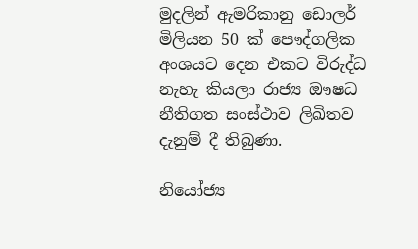මුදලින් ඇමරිකානු ඩොලර් මිලියන 50 ක් පෞද්ගලික අංශයට දෙන එකට විරුද්ධ නැහැ කියලා රාජ්‍ය ඖෂධ නීතිගත සංස්ථාව ලිඛිතව දැනුම් දී තිබුණා.

නියෝජ්‍ය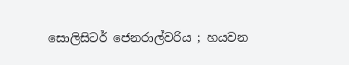සොලිසිටර් ජෙනරාල්වරිය ; හයවන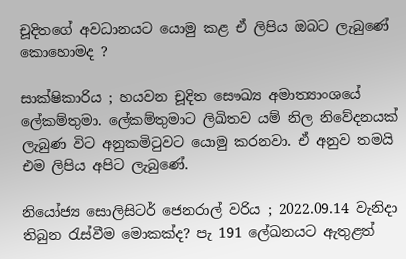චූදිතගේ අවධානයට යොමු කළ ඒ ලිපිය ඔබට ලැබුණේ කොහොමද ?

සාක්ෂිකාරිය ; හයවන චූදිත සෞඛ්‍ය අමාත්‍යාංශයේ ලේකම්තුමා. ලේකම්තුමාට ලිඛිතව යම් නිල නිවේදනයක් ලැබුණ විට අනුකමිටුවට යොමු කරනවා. ඒ අනුව තමයි එම ලිපිය අපිට ලැබුණේ.

නියෝජ්‍ය සොලිසිටර් ජෙනරාල් වරිය ; 2022.09.14 වැනිදා තිබුන රැස්වීම මොකක්ද? පැ 191 ලේඛනයට ඇතුළත්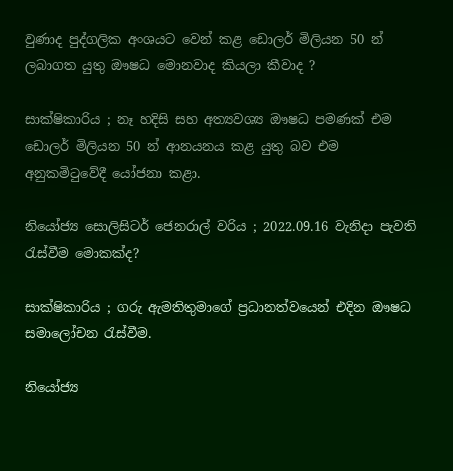වුණාද පුද්ගලික අංශයට වෙන් කළ ඩොලර් මිලියන 50 න් ලබාගත යුතු ඖෂධ මොනවාද කියලා කීවාද ?

සාක්ෂිකාරිය ; නෑ හදිසි සහ අත්‍යවශ්‍ය ඖෂධ පමණක් එම ඩොලර් මිලියන 50 න් ආනයනය කළ යුතු බව එම අනුකමිටුවේදී යෝජනා කළා.

නියෝජ්‍ය සොලිසිටර් ජෙනරාල් වරිය ; 2022.09.16 වැනිදා පැවති රැස්වීම මොකක්ද?

සාක්ෂිකාරිය ; ගරු ඇමතිතුමාගේ ප්‍රධානත්වයෙන් එදින ඖෂධ සමාලෝචන රැස්වීම.

නියෝජ්‍ය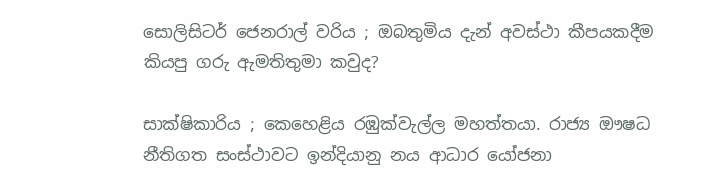සොලිසිටර් ජෙනරාල් වරිය ; ඔබතුමිය දැන් අවස්ථා කීපයකදීම කියපු ගරු ඇමතිතුමා කවුද?

සාක්ෂිකාරිය ; කෙහෙළිය රඹුක්වැල්ල මහත්තයා. රාජ්‍ය ඖෂධ නීතිගත සංස්ථාවට ඉන්දියානු නය ආධාර යෝජනා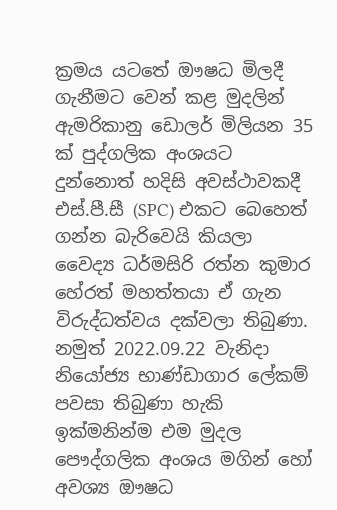ක්‍රමය යටතේ ඖෂධ මිලදී ගැනීමට වෙන් කළ මුදලින් ඇමරිකානු ඩොලර් මිලියන 35 ක් පුද්ගලික අංශයට දුන්නොත් හදිසි අවස්ථාවකදී එස්.පී.සී (SPC) එකට බෙහෙත් ගන්න බැරිවෙයි කියලා වෛද්‍ය ධර්මසිරි රත්න කුමාර හේරත් මහත්තයා ඒ ගැන විරුද්ධත්වය දක්වලා තිබුණා. නමුත් 2022.09.22 වැනිදා නියෝජ්‍ය භාණ්ඩාගාර ලේකම් පවසා තිබුණා හැකි ඉක්මනින්ම එම මුදල පෞද්ගලික අංශය මගින් හෝ අවශ්‍ය ඖෂධ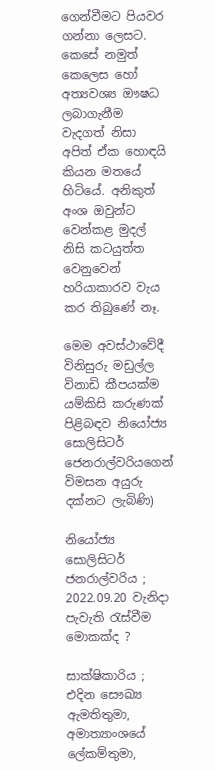ගෙන්වීමට පියවර ගන්නා ලෙසට. කෙසේ නමුත් කෙලෙස හෝ අත්‍යවශ්‍ය ඖෂධ ලබාගැනීම වැදගත් නිසා අපිත් ඒක හොඳයි කියන මතයේ හිටියේ. අනිකුත් අංශ ඔවුන්ට වෙන්කළ මුදල් නිසි කටයුත්ත වෙනුවෙන් හරියාකාරව වැය කර තිබුණේ නෑ.

මෙම අවස්ථාවේදී විනිසුරු මඩුල්ල විනාඩි කීපයක්ම යම්කිසි කරුණක් පිළිබඳව නියෝජ්‍ය සොලිසිටර් ජෙනරාල්වරියගෙන් විමසන අයුරු දක්නට ලැබිණි)

නියෝජ්‍ය සොලිසිටර් ජනරාල්වරිය ; 2022.09.20 වැනිදා පැවැති රැස්වීම මොකක්ද ?

සාක්ෂිකාරිය ; එදින සෞඛ්‍ය ඇමතිතුමා,  අමාත්‍යාංශයේ ලේකම්තුමා,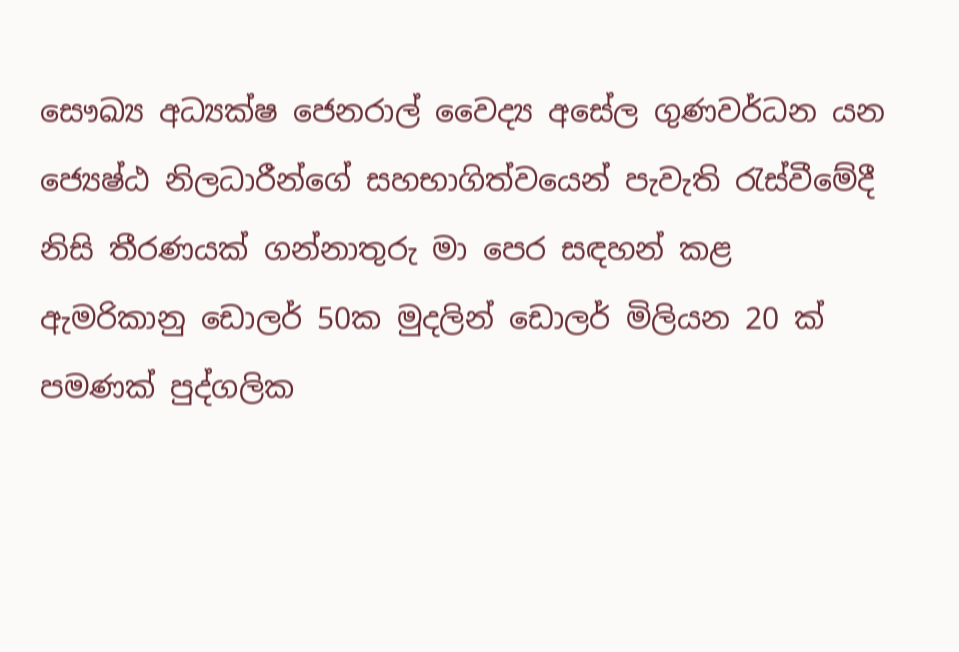සෞඛ්‍ය අධ්‍යක්ෂ ජෙනරාල් වෛද්‍ය අසේල ගුණවර්ධන යන ජ්‍යෙෂ්ඨ නිලධාරීන්ගේ සහභාගිත්වයෙන් පැවැති රැස්වීමේදී  නිසි තීරණයක් ගන්නාතුරු මා පෙර සඳහන් කළ ඇමරිකානු ඩොලර් 50ක මුදලින් ඩොලර් මිලියන 20 ක් පමණක් පුද්ගලික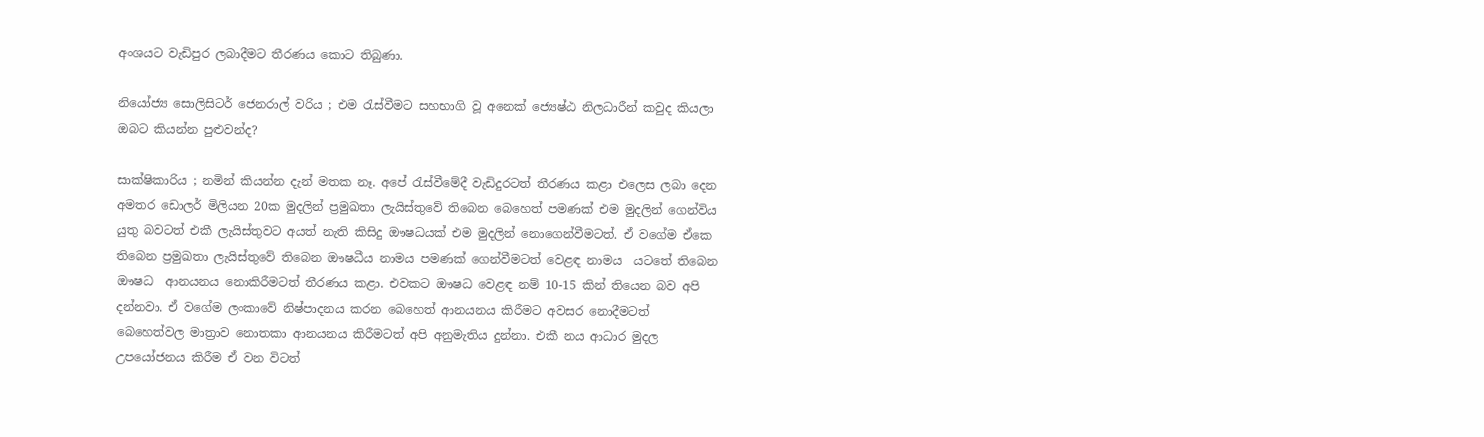අංශයට වැඩිපුර ලබාදීමට තීරණය කොට තිබුණා.

නියෝජ්‍ය සොලිසිටර් ජෙනරාල් වරිය ; එම රැස්වීමට සහභාගි වූ අනෙක් ජ්‍යෙෂ්ඨ නිලධාරීන් කවුද කියලා ඔබට කියන්න පුළුවන්ද?

සාක්ෂිකාරිය ; නමින් කියන්න දැන් මතක නෑ. අපේ රැස්වීමේදී වැඩිදුරටත් තීරණය කළා එලෙස ලබා දෙන අමතර ඩොලර් මිලියන 20ක මුදලින් ප්‍රමුඛතා ලැයිස්තුවේ තිබෙන බෙහෙත් පමණක් එම මුදලින් ගෙන්විය යුතු බවටත් එකී ලැයිස්තුවට අයත් නැති කිසිදු ඖෂධයක් එම මුදලින් නොගෙන්වීමටත්. ඒ වගේම ඒකෙ තිබෙන ප්‍රමුඛතා ලැයිස්තුවේ තිබෙන ඖෂධීය නාමය පමණක් ගෙන්වීමටත් වෙළඳ නාමය  යටතේ තිබෙන ඖෂධ  ආනයනය නොකිරීමටත් තීරණය කළා. එවකට ඖෂධ වෙළඳ නම් 10-15 කින් තියෙන බව අපි දන්නවා. ඒ වගේම ලංකාවේ නිෂ්පාදනය කරන බෙහෙත් ආනයනය කිරීමට අවසර නොදීමටත්  බෙහෙත්වල මාත්‍රාව නොතකා ආනයනය කිරීමටත් අපි අනුමැතිය දුන්නා. එකී නය ආධාර මුදල උපයෝජනය කිරීම ඒ වන විටත්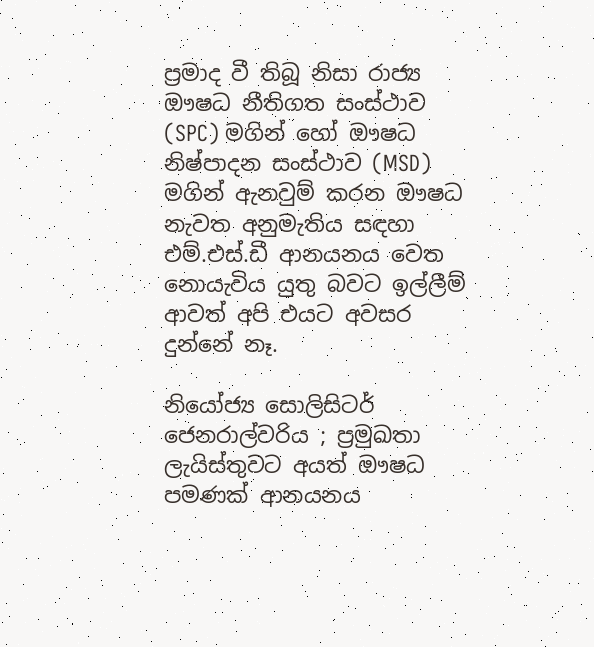ප්‍රමාද වී තිබූ නිසා රාජ්‍ය ඖෂධ නීතිගත සංස්ථාව (SPC) මගින් හෝ ඖෂධ නිෂ්පාදන සංස්ථාව (MSD) මගින් ඇනවුම් කරන ඖෂධ නැවත අනුමැතිය සඳහා එම්.එස්.ඩී ආනයනය වෙත නොයැවිය යුතු බවට ඉල්ලීම් ආවත් අපි එයට අවසර දුන්නේ නෑ.

නියෝජ්‍ය සොලිසිටර් ජෙනරාල්වරිය ; ප්‍රමුඛතා ලැයිස්තුවට අයත් ඖෂධ පමණක් ආනයනය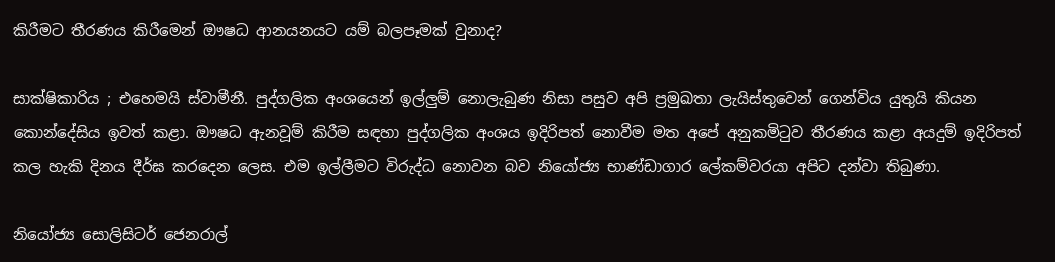කිරීමට තීරණය කිරීමෙන් ඖෂධ ආනයනයට යම් බලපෑමක් වුනාද?

සාක්ෂිකාරිය ; එහෙමයි ස්වාමීනී. පුද්ගලික අංශයෙන් ඉල්ලුම් නොලැබුණ නිසා පසුව අපි ප්‍රමුඛතා ලැයිස්තුවෙන් ගෙන්විය යුතුයි කියන කොන්දේසිය ඉවත් කළා. ඖෂධ ඇනවූම් කිරීම සඳහා පුද්ගලික අංශය ඉදිරිපත් නොවීම මත අපේ අනුකමිටුව තීරණය කළා අයදුම් ඉදිරිපත් කල හැකි දිනය දීර්ඝ කරදෙන ලෙස. එම ඉල්ලීමට විරුද්ධ නොවන බව නියෝජ්‍ය භාණ්ඩාගාර ලේකම්වරයා අපිට දන්වා තිබුණා.

නියෝජ්‍ය සොලිසිටර් ජෙනරාල්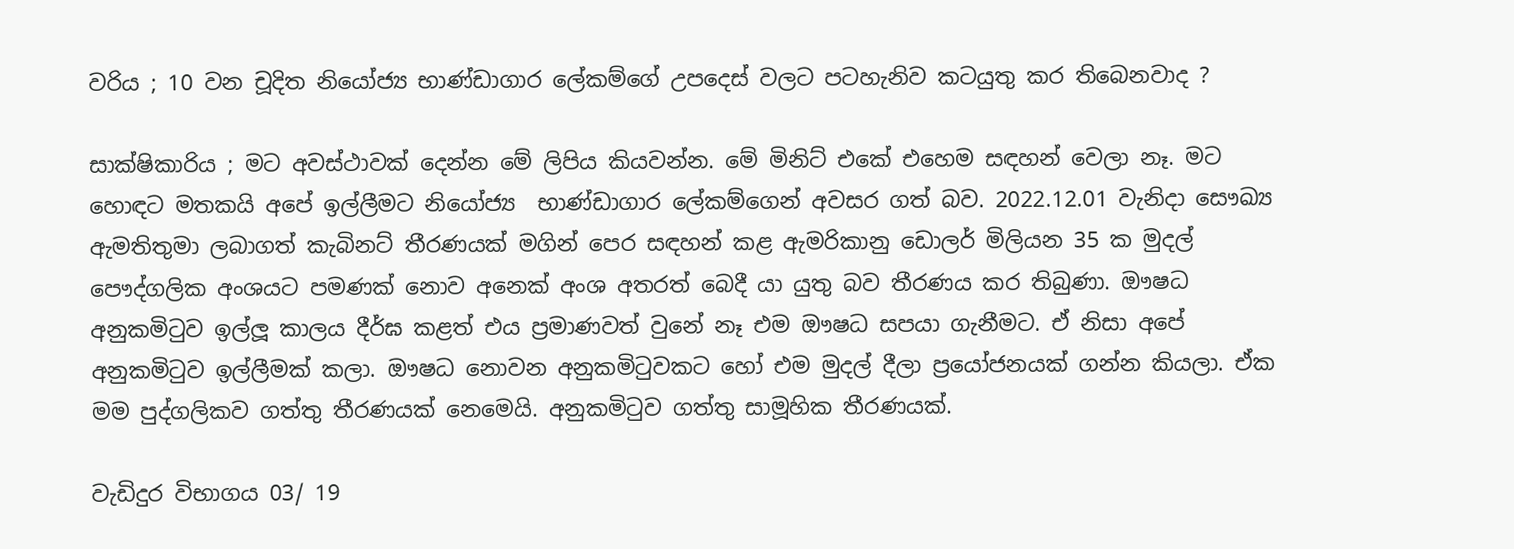වරිය ; 10 වන චූදිත නියෝජ්‍ය භාණ්ඩාගාර ලේකම්ගේ උපදෙස් වලට පටහැනිව කටයුතු කර තිබෙනවාද ?

සාක්ෂිකාරිය ; මට අවස්ථාවක් දෙන්න මේ ලිපිය කියවන්න. මේ මිනිට් එකේ එහෙම සඳහන් වෙලා නෑ. මට හොඳට මතකයි අපේ ඉල්ලීමට නියෝජ්‍ය  භාණ්ඩාගාර ලේකම්ගෙන් අවසර ගත් බව. 2022.12.01 වැනිදා සෞඛ්‍ය ඇමතිතුමා ලබාගත් කැබිනට් තීරණයක් මගින් පෙර සඳහන් කළ ඇමරිකානු ඩොලර් මිලියන 35 ක මුදල් පෞද්ගලික අංශයට පමණක් නොව අනෙක් අංශ අතරත් බෙදී යා යුතු බව තීරණය කර තිබුණා. ඖෂධ අනුකමිටුව ඉල්ලූ කාලය දීර්ඝ කළත් එය ප්‍රමාණවත් වුනේ නෑ එම ඖෂධ සපයා ගැනීමට. ඒ නිසා අපේ අනුකමිටුව ඉල්ලීමක් කලා. ඖෂධ නොවන අනුකමිටුවකට හෝ එම මුදල් දීලා ප්‍රයෝජනයක් ගන්න කියලා. ඒක මම පුද්ගලිකව ගත්තු තීරණයක් නෙමෙයි. අනුකමිටුව ගත්තු සාමූහික තීරණයක්.

වැඩිදුර විභාගය 03/ 19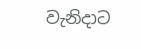වැනිදාට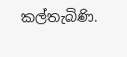කල්තැබිණි.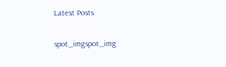Latest Posts

spot_imgspot_img